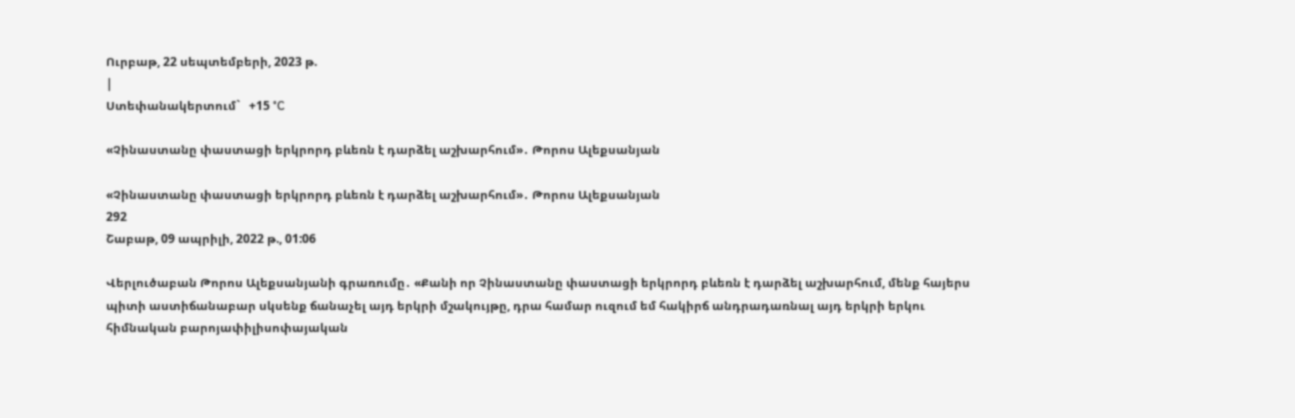Ուրբաթ, 22 սեպտեմբերի, 2023 թ.
|
Ստեփանակերտում`   +15 °C

«Չինաստանը փաստացի երկրորդ բևեռն է դարձել աշխարհում»․ Թորոս Ալեքսանյան

«Չինաստանը փաստացի երկրորդ բևեռն է դարձել աշխարհում»․ Թորոս Ալեքսանյան
292
Շաբաթ, 09 ապրիլի, 2022 թ., 01:06

Վերլուծաբան Թորոս Ալեքսանյանի գրառումը․ «Քանի որ Չինաստանը փաստացի երկրորդ բևեռն է դարձել աշխարհում, մենք հայերս պիտի աստիճանաբար սկսենք ճանաչել այդ երկրի մշակույթը, դրա համար ուզում եմ հակիրճ անդրադառնալ այդ երկրի երկու հիմնական բարոյափիլիսոփայական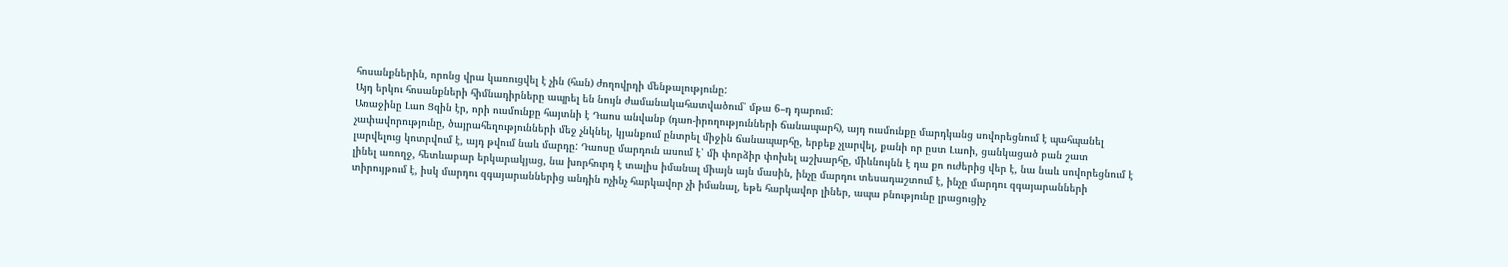հոսանքներին, որոնց վրա կառուցվել է չին (հան) ժողովրդի մենթալությունը:
Այդ երկու հոսանքների հիմնադիրները ապրել են նույն ժամանակահատվածում՝ մթա 6–դ դարում:
Առաջինը Լաո Ցզին էր, որի ուսմունքը հայտնի է Դաոս անվանբ (դաո-իրողությունների ճանապարհ), այդ ուսմունքը մարդկանց սովորեցնում է պահպանել չափավորությունը, ծայրահեղությունների մեջ չնկնել, կյանքում ընտրել միջին ճանապարհը, երբեք չլարվել, քանի որ ըստ Լաոի, ցանկացած բան շատ լարվելուց կոտրվում է, այդ թվում նաև մարդը: Դաոսը մարդուն ասում է՝ մի փորձիր փոխել աշխարհը, միևնույնն է դա քո ուժերից վեր է, նա նաև սովորեցնում է լինել առողջ, հետևաբար երկարակյաց, նա խորհուրդ է տալիս իմանալ միայն այն մասին, ինչը մարդու տեսադաշտում է, ինչը մարդու զգայարանների տիրույթում է, իսկ մարդու զգայարաններից անդին ոչինչ հարկավոր չի իմանալ, եթե հարկավոր լիներ, ապա բնությունը լրացուցիչ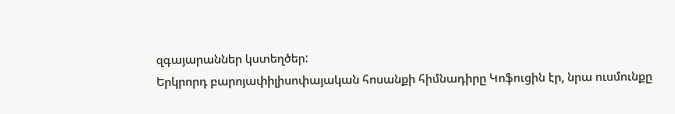զգայարաններ կստեղծեր:
Երկրորդ բարոյափիլիսոփայական հոսանքի հիմնադիրը Կոֆուցին էր, նրա ուսմունքը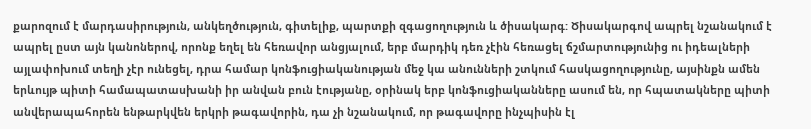քարոզում է մարդասիրություն, անկեղծություն, գիտելիք, պարտքի զգացողություն և ծիսակարգ: Ծիսակարգով ապրել նշանակում է ապրել ըստ այն կանոներով, որոնք եղել են հեռավոր անցյալում, երբ մարդիկ դեռ չէին հեռացել ճշմարտությունից ու իդեալների այլափոխում տեղի չէր ունեցել, դրա համար կոնֆուցիականության մեջ կա անունների շտկում հասկացողությունը, այսինքն ամեն երևույթ պիտի համապատասխանի իր անվան բուն էությանը, օրինակ երբ կոնֆուցիականները ասում են, որ հպատակները պիտի անվերապահորեն ենթարկվեն երկրի թագավորին, դա չի նշանակում, որ թագավորը ինչպիսին էլ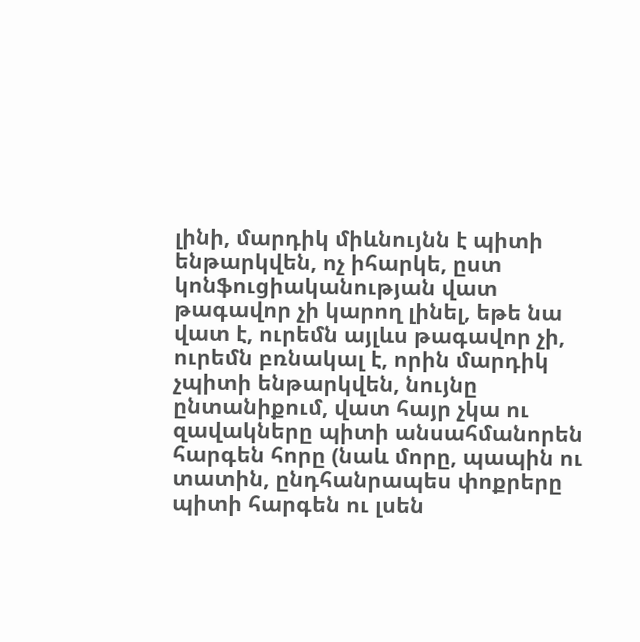լինի, մարդիկ միևնույնն է պիտի ենթարկվեն, ոչ իհարկե, ըստ կոնֆուցիականության վատ թագավոր չի կարող լինել, եթե նա վատ է, ուրեմն այլևս թագավոր չի, ուրեմն բռնակալ է, որին մարդիկ չպիտի ենթարկվեն, նույնը ընտանիքում, վատ հայր չկա ու զավակները պիտի անսահմանորեն հարգեն հորը (նաև մորը, պապին ու տատին, ընդհանրապես փոքրերը պիտի հարգեն ու լսեն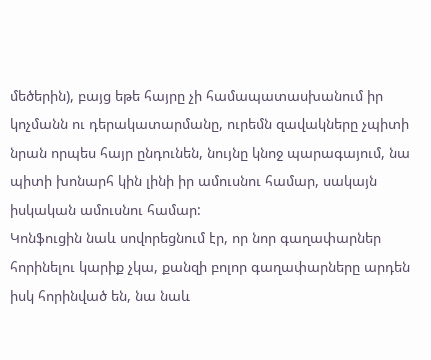մեծերին), բայց եթե հայրը չի համապատասխանում իր կոչմանն ու դերակատարմանը, ուրեմն զավակները չպիտի նրան որպես հայր ընդունեն, նույնը կնոջ պարագայում, նա պիտի խոնարհ կին լինի իր ամուսնու համար, սակայն իսկական ամուսնու համար:
Կոնֆուցին նաև սովորեցնում էր, որ նոր գաղափարներ հորինելու կարիք չկա, քանզի բոլոր գաղափարները արդեն իսկ հորինված են, նա նաև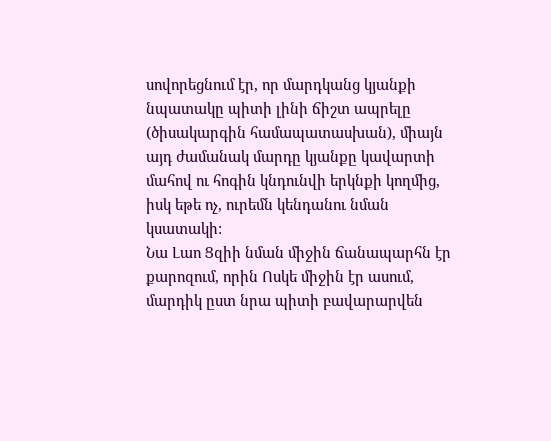սովորեցնում էր, որ մարդկանց կյանքի նպատակը պիտի լինի ճիշտ ապրելը (ծիսակարգին համապատասխան), միայն այդ ժամանակ մարդը կյանքը կավարտի մահով ու հոգին կնդունվի երկնքի կողմից, իսկ եթե ոչ, ուրեմն կենդանու նման կսատակի:
Նա Լաո Ցզիի նման միջին ճանապարհն էր քարոզում, որին Ոսկե միջին էր ասում, մարդիկ ըստ նրա պիտի բավարարվեն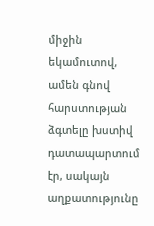միջին եկամուտով, ամեն գնով հարստության ձգտելը խստիվ դատապարտում էր, սակայն աղքատությունը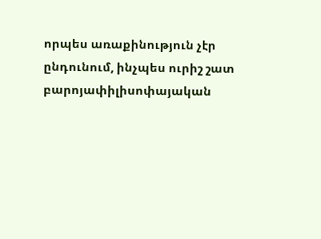որպես առաքինություն չէր ընդունում, ինչպես ուրիշ շատ բարոյափիլիսոփայական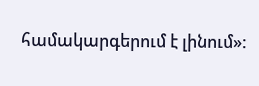համակարգերում է լինում»: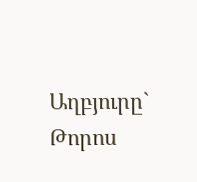Աղբյուրը`   Թորոս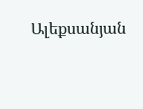Ալեքսանյան